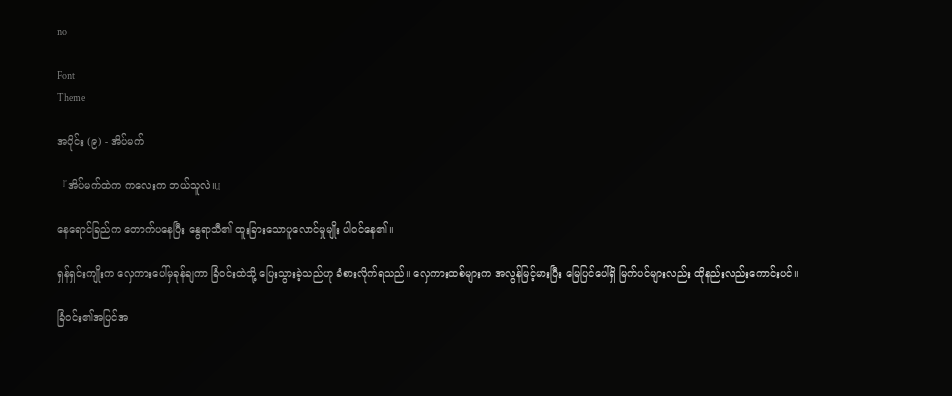no

Font
Theme

အပိုင်း (၉) - အိပ်မက်

『အိပ်မက်ထဲက ကလေးက ဘယ်သူလဲ။』

နေရောင်ခြည်က တောက်ပနေပြီး နွေရာသီ၏ ထူးခြားသောပူလောင်မှုမျိုး ပါဝင်နေ၏။

ရှန်ရှင်းကျိုးက လှေကားပေါ်မှခုန်ချကာ ခြံဝင်းထဲသို့ ပြေးသွားခဲ့သည်ဟု ခံစားလိုက်ရသည်။ လှေကားထစ်များက အလွန်မြင့်မားပြီး မြေပြင်ပေါ်ရှိ မြက်ပင်များလည်း ထိုနည်းလည်းကောင်းပင်။

ခြံဝင်း၏အပြင်အ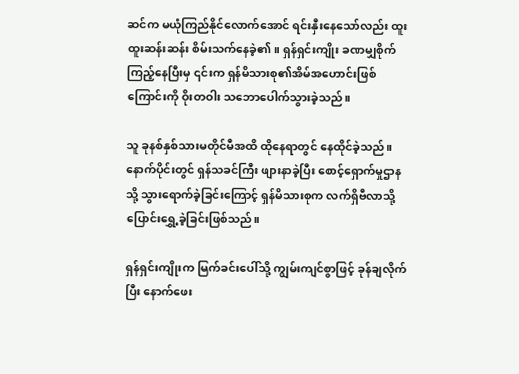ဆင်က မယုံကြည်နိုင်လောက်အောင် ရင်းနှီးနေသော်လည်း ထူးထူးဆန်းဆန်း စိမ်းသက်နေခဲ့၏။ ရှန်ရှင်းကျိုး ခဏမျှစိုက်ကြည့်နေပြီးမှ ၎င်းက ရှန်မိသားစု၏အိမ်အဟောင်းဖြစ်ကြောင်းကို ဝိုးတဝါး သဘောပေါက်သွားခဲ့သည်။

သူ ခုနစ်နှစ်သားမတိုင်မီအထိ ထိုနေရာတွင် နေထိုင်ခဲ့သည်။ နောက်ပိုင်းတွင် ရှန်သခင်ကြီး ဖျားနာခဲ့ပြီး စောင့်ရှောက်မှုဌာနသို့ သွားရောက်ခဲ့ခြင်းကြောင့် ရှန်မိသားစုက လက်ရှိဗီလာသို့ ပြောင်းရွှေ့ခဲ့ခြင်းဖြစ်သည်။

ရှန်ရှင်းကျိုးက မြက်ခင်းပေါ်သို့ ကျွမ်းကျင်စွာဖြင့် ခုန်ချလိုက်ပြီး နောက်ဖေး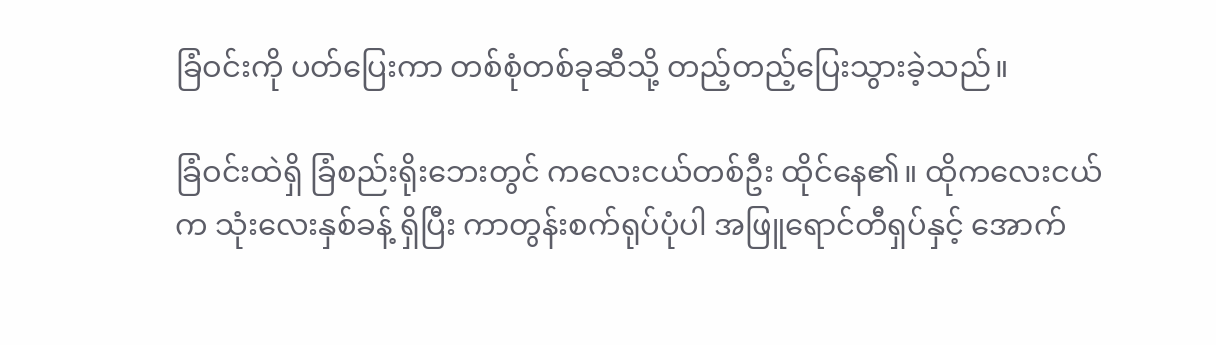ခြံဝင်းကို ပတ်ပြေးကာ တစ်စုံတစ်ခုဆီသို့ တည့်တည့်ပြေးသွားခဲ့သည်။

ခြံဝင်းထဲရှိ ခြံစည်းရိုးဘေးတွင် ကလေးငယ်တစ်ဦး ထိုင်နေ၏။ ထိုကလေးငယ်က သုံးလေးနှစ်ခန့် ရှိပြီး ကာတွန်းစက်ရုပ်ပုံပါ အဖြူရောင်တီရှပ်နှင့် အောက်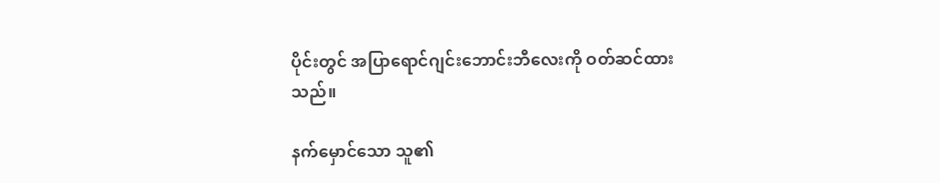ပိုင်းတွင် အပြာရောင်ဂျင်းဘောင်းဘီလေးကို ဝတ်ဆင်ထားသည်။

နက်မှောင်သော သူ၏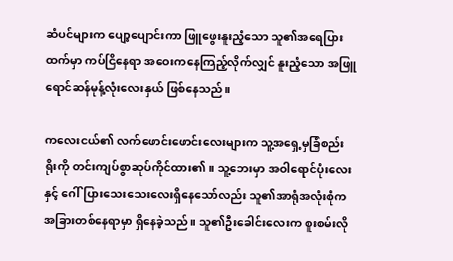ဆံပင်များက ပျော့ပျောင်းကာ ဖြူဖွေးနူးညံ့သော သူ၏အရေပြားထက်မှာ ကပ်ငြိနေရာ အဝေးကနေကြည့်လိုက်လျှင် နူးညံ့သော အဖြူရောင်ဆန်မုန့်လုံးလေးနှယ် ဖြစ်နေသည်။

ကလေးငယ်၏ လက်ဖောင်းဖောင်းလေးများက သူ့အရှေ့မှခြံစည်းရိုးကို တင်းကျပ်စွာဆုပ်ကိုင်ထား၏။ သူ့ဘေးမှာ အဝါရောင်ပုံးလေးနှင့် ဂေါ်ပြားသေးသေးလေးရှိနေသော်လည်း သူ၏အာရုံအလုံးစုံက အခြားတစ်နေရာမှာ ရှိနေခဲ့သည်။ သူ၏ဦးခေါင်းလေးက စူးစမ်းလို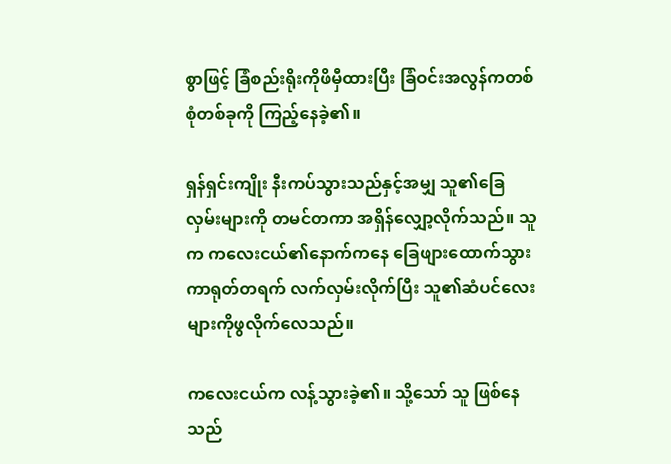စွာဖြင့် ခြံစည်းရိုးကိုဖိမှီထားပြီး ခြံဝင်းအလွန်ကတစ်စုံတစ်ခုကို ကြည့်နေခဲ့၏။

ရှန်ရှင်းကျိုး နီးကပ်သွားသည်နှင့်အမျှ သူ၏ခြေလှမ်းများကို တမင်တကာ အရှိန်လျှော့လိုက်သည်။ သူက ကလေးငယ်၏နောက်ကနေ ခြေဖျားထောက်သွားကာရုတ်တရက် လက်လှမ်းလိုက်ပြီး သူ၏ဆံပင်လေးများကိုဖွလိုက်လေသည်။

ကလေးငယ်က လန့်သွားခဲ့၏။ သို့သော် သူ ဖြစ်နေသည်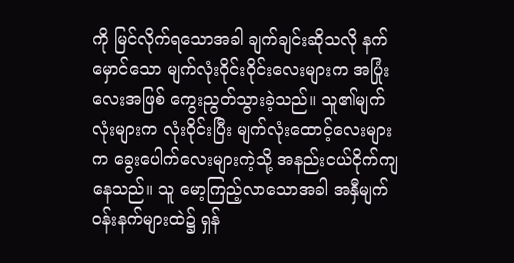ကို မြင်လိုက်ရသောအခါ ချက်ချင်းဆိုသလို နက်မှောင်သော မျက်လုံးဝိုင်းဝိုင်းလေးများက အပြုံးလေးအဖြစ် ကွေးညွတ်သွားခဲ့သည်။ သူ၏မျက်လုံးများက လုံးဝိုင်းပြီး မျက်လုံးထောင့်လေးများက ခွေးပေါက်လေးများကဲ့သို့ အနည်းငယ်ငိုက်ကျနေသည်။ သူ မော့ကြည့်လာသောအခါ အနှီမျက်ဝန်းနက်များထဲ၌ ရှန်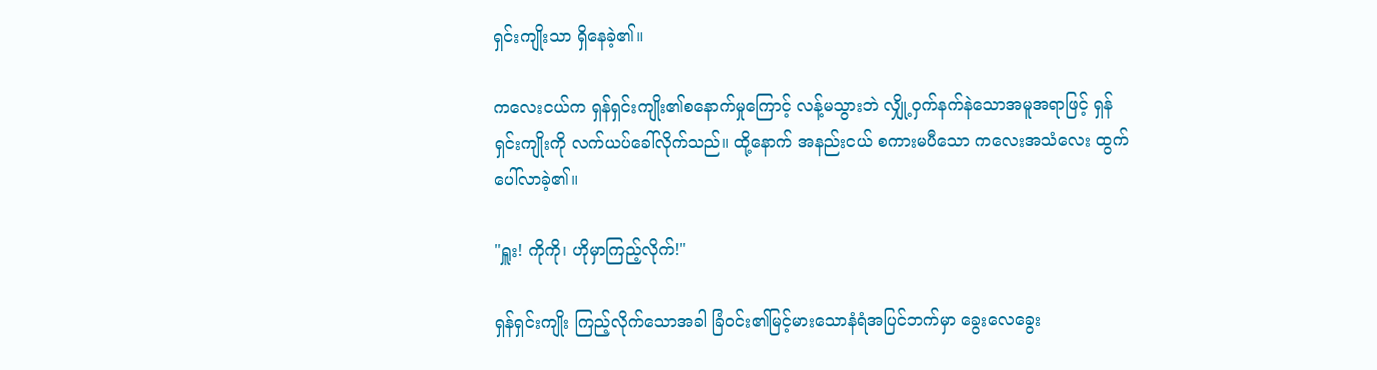ရှင်းကျိုးသာ ရှိနေခဲ့၏။

ကလေးငယ်က ရှန်ရှင်းကျိုး၏စနောက်မှုကြောင့် လန့်မသွားဘဲ လျှို့ဝှက်နက်နဲသောအမူအရာဖြင့် ရှန်ရှင်းကျိုးကို လက်ယပ်ခေါ်လိုက်သည်။ ထို့နောက် အနည်းငယ် စကားမပီသော ကလေးအသံလေး ထွက်ပေါ်လာခဲ့၏။

"ရှူး! ကိုကို၊ ဟိုမှာကြည့်လိုက်!"

ရှန်ရှင်းကျိုး ကြည့်လိုက်သောအခါ ခြံဝင်း၏မြင့်မားသောနံရံအပြင်ဘက်မှာ ခွေးလေခွေး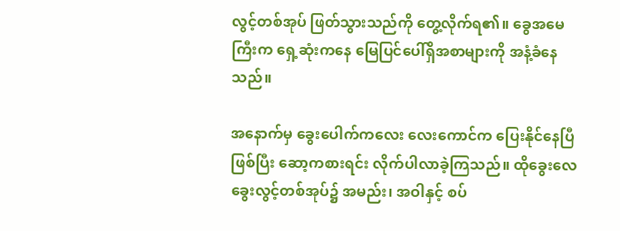လွင့်တစ်အုပ် ဖြတ်သွားသည်ကို တွေ့လိုက်ရ၏။ ခွေအမေကြီးက ရှေ့ဆုံးကနေ မြေပြင်ပေါ်ရှိအစာများကို အနံ့ခံနေသည်။

အနောက်မှ ခွေးပေါက်ကလေး လေးကောင်က ပြေးနိုင်နေပြီဖြစ်ပြီး ဆော့ကစားရင်း လိုက်ပါလာခဲ့ကြသည်။ ထိုခွေးလေခွေးလွင့်တစ်အုပ်၌ အမည်း၊ အဝါနှင့် စပ်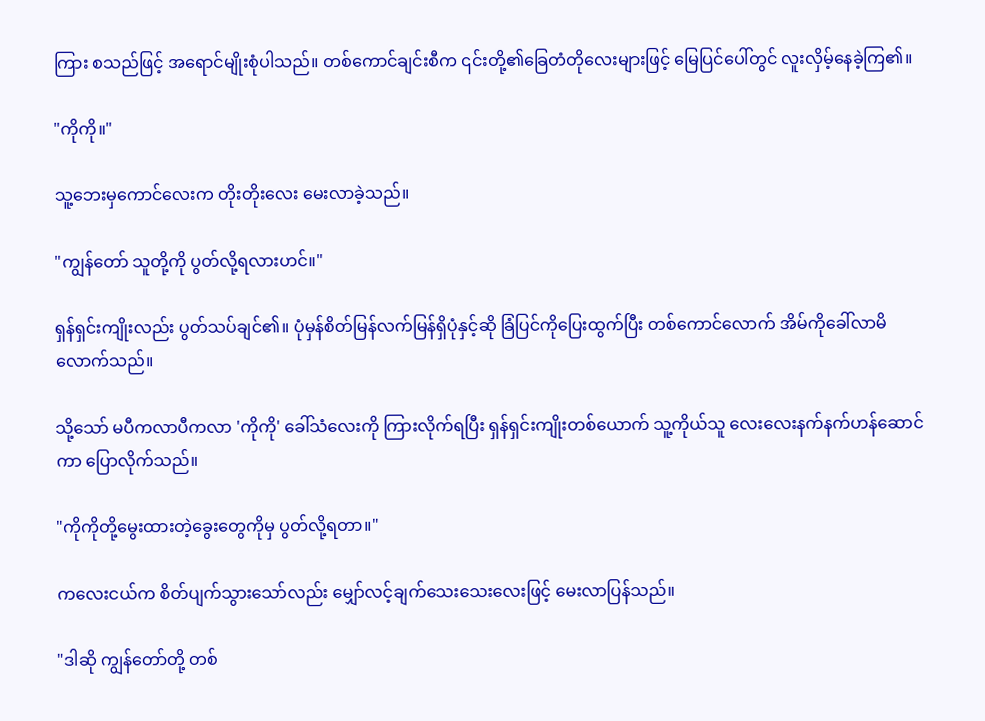ကြား စသည်ဖြင့် အရောင်မျိုးစုံပါသည်။ တစ်ကောင်ချင်းစီက ၎င်းတို့၏ခြေတံတိုလေးများဖြင့် မြေပြင်ပေါ်တွင် လူးလှိမ့်နေခဲ့ကြ၏။

"ကိုကို။"

သူ့ဘေးမှကောင်လေးက တိုးတိုးလေး မေးလာခဲ့သည်။

"ကျွန်တော် သူတို့ကို ပွတ်လို့ရလားဟင်။"

ရှန်ရှင်းကျိုးလည်း ပွတ်သပ်ချင်၏။ ပုံမှန်စိတ်မြန်လက်မြန်ရှိပုံနှင့်ဆို ခြံပြင်ကိုပြေးထွက်ပြီး တစ်ကောင်လောက် အိမ်ကိုခေါ်လာမိလောက်သည်။

သို့သော် မပီကလာပီကလာ 'ကိုကို' ခေါ်သံလေးကို ကြားလိုက်ရပြီး ရှန်ရှင်းကျိုးတစ်ယောက် သူ့ကိုယ်သူ လေးလေးနက်နက်ဟန်ဆောင်ကာ ပြောလိုက်သည်။

"ကိုကိုတို့မွေးထားတဲ့ခွေးတွေကိုမှ ပွတ်လို့ရတာ။"

ကလေးငယ်က စိတ်ပျက်သွားသော်လည်း မျှော်လင့်ချက်သေးသေးလေးဖြင့် မေးလာပြန်သည်။

"ဒါဆို ကျွန်တော်တို့ တစ်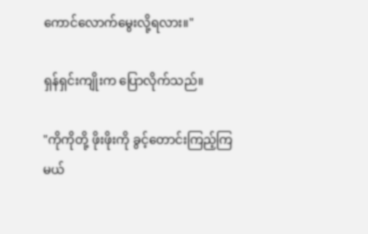ကောင်လောက်မွေးလို့ရလား။"

ရှန်ရှင်းကျိုးက ပြောလိုက်သည်။

"ကိုကိုတို့ ဖိုးဖိုးကို ခွင့်တောင်းကြည့်ကြမယ်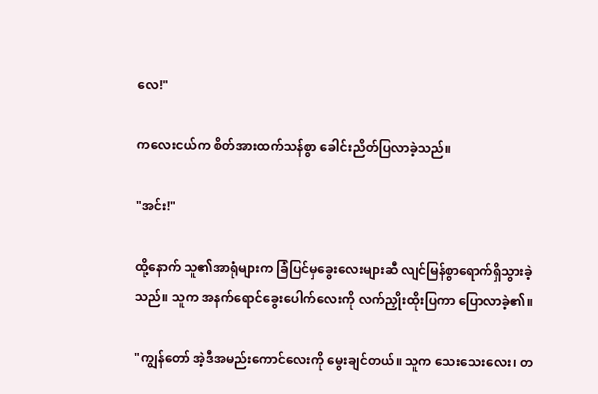လေ!"

ကလေးငယ်က စိတ်အားထက်သန်စွာ ခေါင်းညိတ်ပြလာခဲ့သည်။

"အင်း!"

ထို့နောက် သူ၏အာရုံများက ခြံပြင်မှခွေးလေးများဆီ လျင်မြန်စွာရောက်ရှိသွားခဲ့သည်။ သူက အနက်ရောင်ခွေးပေါက်လေးကို လက်ညှိုးထိုးပြကာ ပြောလာခဲ့၏။

"ကျွန်တော် အဲ့ဒီအမည်းကောင်လေးကို မွေးချင်တယ်။ သူက သေးသေးလေး၊ တ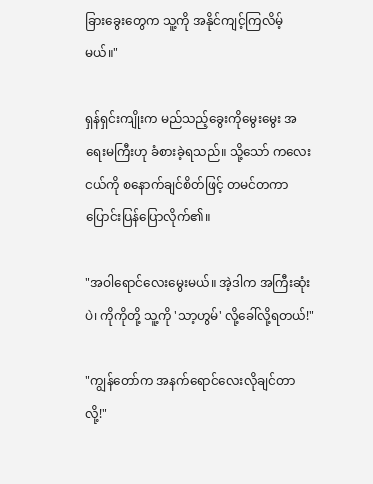ခြားခွေးတွေက သူ့ကို အနိုင်ကျင့်ကြလိမ့်မယ်။"

ရှန်ရှင်းကျိုးက မည်သည့်ခွေးကိုမွေးမွေး အရေးမကြီးဟု ခံစားခဲ့ရသည်။ သို့သော် ကလေးငယ်ကို စနောက်ချင်စိတ်ဖြင့် တမင်တကာ ပြောင်းပြန်ပြောလိုက်၏။

"အဝါရောင်လေးမွေးမယ်။ အဲ့ဒါက အကြီးဆုံးပဲ၊ ကိုကိုတို့ သူ့ကို 'သာ့ဟွမ်' လို့ခေါ်လို့ရတယ်!"

"ကျွန်တော်က အနက်ရောင်လေးလိုချင်တာလို့!"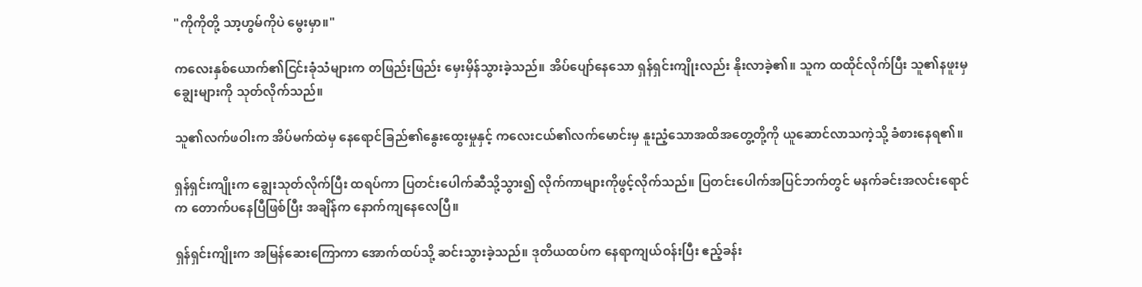"ကိုကိုတို့ သာ့ဟွမ်ကိုပဲ မွေးမှာ။"

ကလေးနှစ်ယောက်၏ငြင်းခုံသံများက တဖြည်းဖြည်း မှေးမှိန်သွားခဲ့သည်။ အိပ်ပျော်နေသော ရှန်ရှင်းကျိုးလည်း နိုးလာခဲ့၏။ သူက ထထိုင်လိုက်ပြီး သူ၏နဖူးမှချွေးများကို သုတ်လိုက်သည်။

သူ၏လက်ဖဝါးက အိပ်မက်ထဲမှ နေရောင်ခြည်၏နွေးထွေးမှုနှင့် ကလေးငယ်၏လက်မောင်းမှ နူးညံ့သောအထိအတွေ့တို့ကို ယူဆောင်လာသကဲ့သို့ ခံစားနေရ၏။

ရှန်ရှင်းကျိုးက ချွေးသုတ်လိုက်ပြီး ထရပ်ကာ ပြတင်းပေါက်ဆီသို့သွား၍ လိုက်ကာများကိုဖွင့်လိုက်သည်။ ပြတင်းပေါက်အပြင်ဘက်တွင် မနက်ခင်းအလင်းရောင်က တောက်ပနေပြီဖြစ်ပြီး အချိန်က နောက်ကျနေလေပြီ။

ရှန်ရှင်းကျိုးက အမြန်ဆေးကြောကာ အောက်ထပ်သို့ ဆင်းသွားခဲ့သည်။ ဒုတိယထပ်က နေရာကျယ်ဝန်းပြီး ဧည့်ခန်း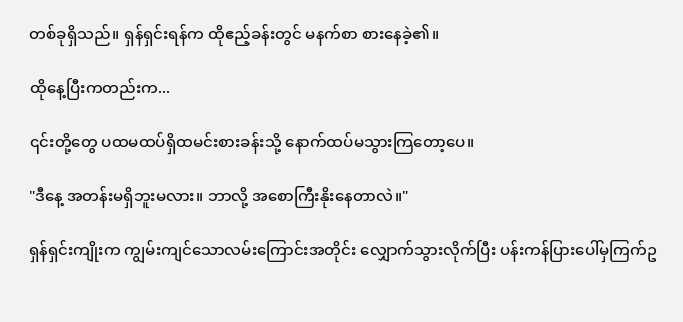တစ်ခုရှိသည်။ ရှန်ရှင်းရန်က ထိုဧည့်ခန်းတွင် မနက်စာ စားနေခဲ့၏။

ထိုနေ့ပြီးကတည်းက...

၎င်းတို့တွေ ပထမထပ်ရှိထမင်းစားခန်းသို့ နောက်ထပ်မသွားကြတော့ပေ။

"ဒီနေ့ အတန်းမရှိဘူးမလား။ ဘာလို့ အစောကြီးနိုးနေတာလဲ။"

ရှန်ရှင်းကျိုးက ကျွမ်းကျင်သောလမ်းကြောင်းအတိုင်း လျှောက်သွားလိုက်ပြီး ပန်းကန်ပြားပေါ်မှကြက်ဥ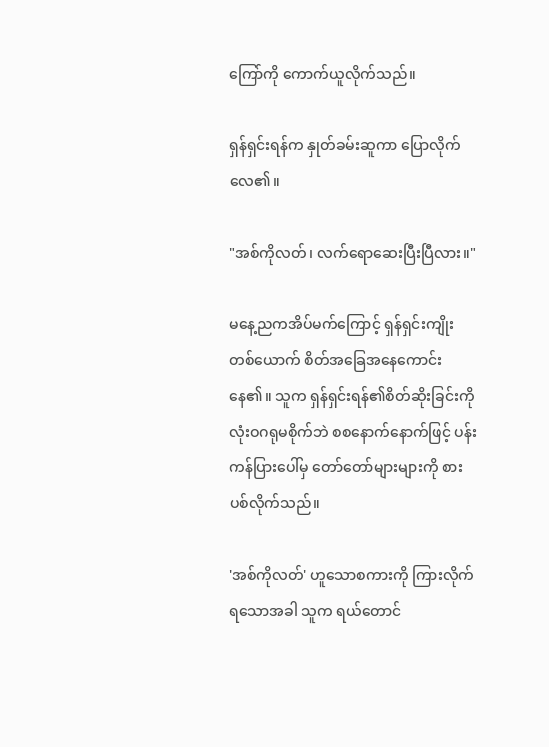ကြော်ကို ကောက်ယူလိုက်သည်။

ရှန်ရှင်းရန်က နှုတ်ခမ်းဆူကာ ပြောလိုက်လေ၏။

"အစ်ကိုလတ်၊ လက်ရောဆေးပြီးပြီလား။"

မနေ့ညကအိပ်မက်ကြောင့် ရှန်ရှင်းကျိုးတစ်ယောက် စိတ်အခြေအနေကောင်းနေ၏။ သူက ရှန်ရှင်းရန်၏စိတ်ဆိုးခြင်းကို လုံးဝဂရုမစိုက်ဘဲ စစနောက်နောက်ဖြင့် ပန်းကန်ပြားပေါ်မှ တော်တော်များများကို စားပစ်လိုက်သည်။

'အစ်ကိုလတ်' ဟူသောစကားကို ကြားလိုက်ရသောအခါ သူက ရယ်တောင်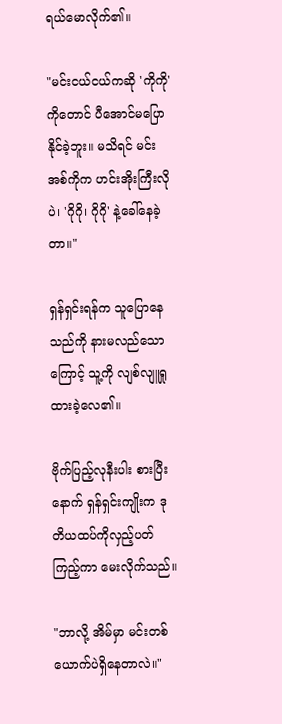ရယ်မောလိုက်၏။

"မင်းငယ်ငယ်ကဆို 'ကိုကို' ကိုတောင် ပီအောင်မပြောနိုင်ခဲ့ဘူး။ မသိရင် မင်းအစ်ကိုက ဟင်းအိုးကြီးလိုပဲ၊ 'ဂိုဂို၊ ဂိုဂို' နဲ့ခေါ်နေခဲ့တာ။"

ရှန်ရှင်းရန်က သူပြောနေသည်ကို နားမလည်သောကြောင့် သူ့ကို လျစ်လျူရှုထားခဲ့လေ၏။

ဗိုက်ပြည့်လုနီးပါး စားပြီးနောက် ရှန်ရှင်းကျိုးက ဒုတိယထပ်ကိုလှည့်ပတ်ကြည့်ကာ မေးလိုက်သည်။

"ဘာလို့ အိမ်မှာ မင်းတစ်ယောက်ပဲရှိနေတာလဲ။"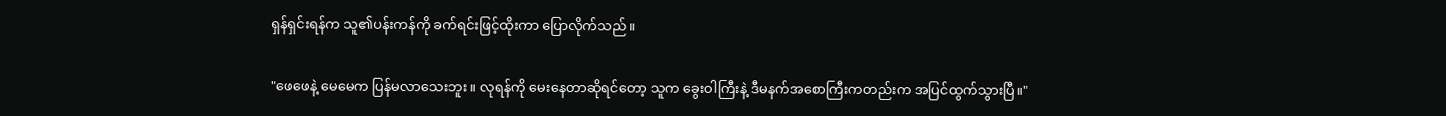ရှန်ရှင်းရန်က သူ၏ပန်းကန်ကို ခက်ရင်းဖြင့်ထိုးကာ ပြောလိုက်သည်။

"ဖေဖေနဲ့ မေမေက ပြန်မလာသေးဘူး။ လုရန်ကို မေးနေတာဆိုရင်တော့ သူက ခွေးဝါကြီးနဲ့ ဒီမနက်အစောကြီးကတည်းက အပြင်ထွက်သွားပြီ။"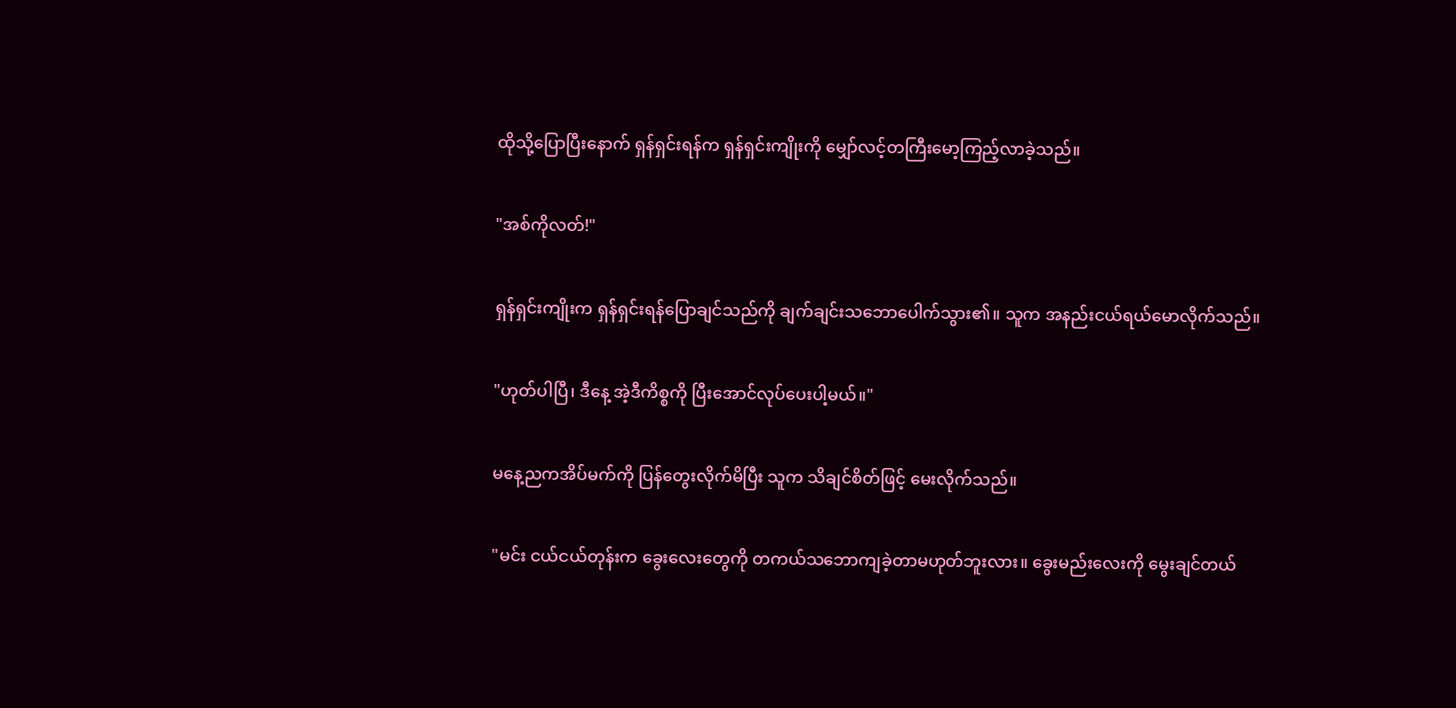ထိုသို့ပြောပြီးနောက် ရှန်ရှင်းရန်က ရှန်ရှင်းကျိုးကို မျှော်လင့်တကြီးမော့ကြည့်လာခဲ့သည်။

"အစ်ကိုလတ်!"

ရှန်ရှင်းကျိုးက ရှန်ရှင်းရန်ပြောချင်သည်ကို ချက်ချင်းသဘောပေါက်သွား၏။ သူက အနည်းငယ်ရယ်မောလိုက်သည်။

"ဟုတ်ပါပြီ၊ ဒီနေ့ အဲ့ဒီကိစ္စကို ပြီးအောင်လုပ်ပေးပါ့မယ်။"

မနေ့ညကအိပ်မက်ကို ပြန်တွေးလိုက်မိပြီး သူက သိချင်စိတ်ဖြင့် မေးလိုက်သည်။

"မင်း ငယ်ငယ်တုန်းက ခွေးလေးတွေကို တကယ်သဘောကျခဲ့တာမဟုတ်ဘူးလား။ ခွေးမည်းလေးကို မွေးချင်တယ်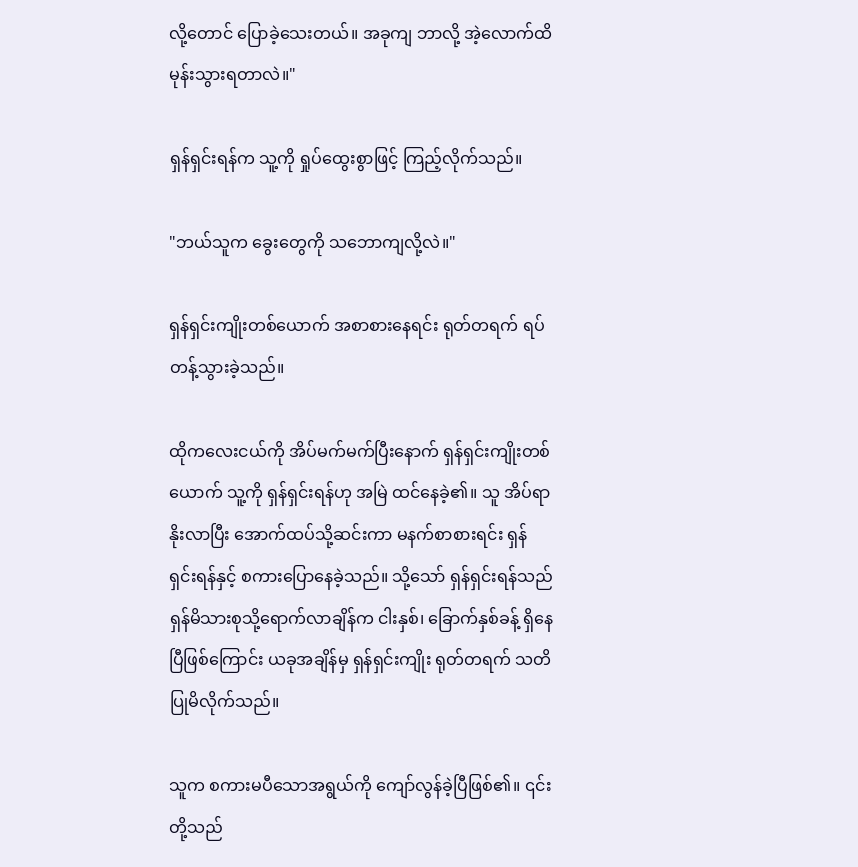လို့တောင် ပြောခဲ့သေးတယ်။ အခုကျ ဘာလို့ အဲ့လောက်ထိမုန်းသွားရတာလဲ။"

ရှန်ရှင်းရန်က သူ့ကို ရှုပ်ထွေးစွာဖြင့် ကြည့်လိုက်သည်။

"ဘယ်သူက ခွေးတွေကို သဘောကျလို့လဲ။"

ရှန်ရှင်းကျိုးတစ်ယောက် အစာစားနေရင်း ရုတ်တရက် ရပ်တန့်သွားခဲ့သည်။

ထိုကလေးငယ်ကို အိပ်မက်မက်ပြီးနောက် ရှန်ရှင်းကျိုးတစ်ယောက် သူ့ကို ရှန်ရှင်းရန်ဟု အမြဲ ထင်နေခဲ့၏။ သူ အိပ်ရာနိုးလာပြီး အောက်ထပ်သို့ဆင်းကာ မနက်စာစားရင်း ရှန်ရှင်းရန်နှင့် စကားပြောနေခဲ့သည်။ သို့သော် ရှန်ရှင်းရန်သည် ရှန်မိသားစုသို့ရောက်လာချိန်က ငါးနှစ်၊ ခြောက်နှစ်ခန့် ရှိနေပြီဖြစ်ကြောင်း ယခုအချိန်မှ ရှန်ရှင်းကျိုး ရုတ်တရက် သတိပြုမိလိုက်သည်။

သူက စကားမပီသောအရွယ်ကို ကျော်လွန်ခဲ့ပြီဖြစ်၏။ ၎င်းတို့သည်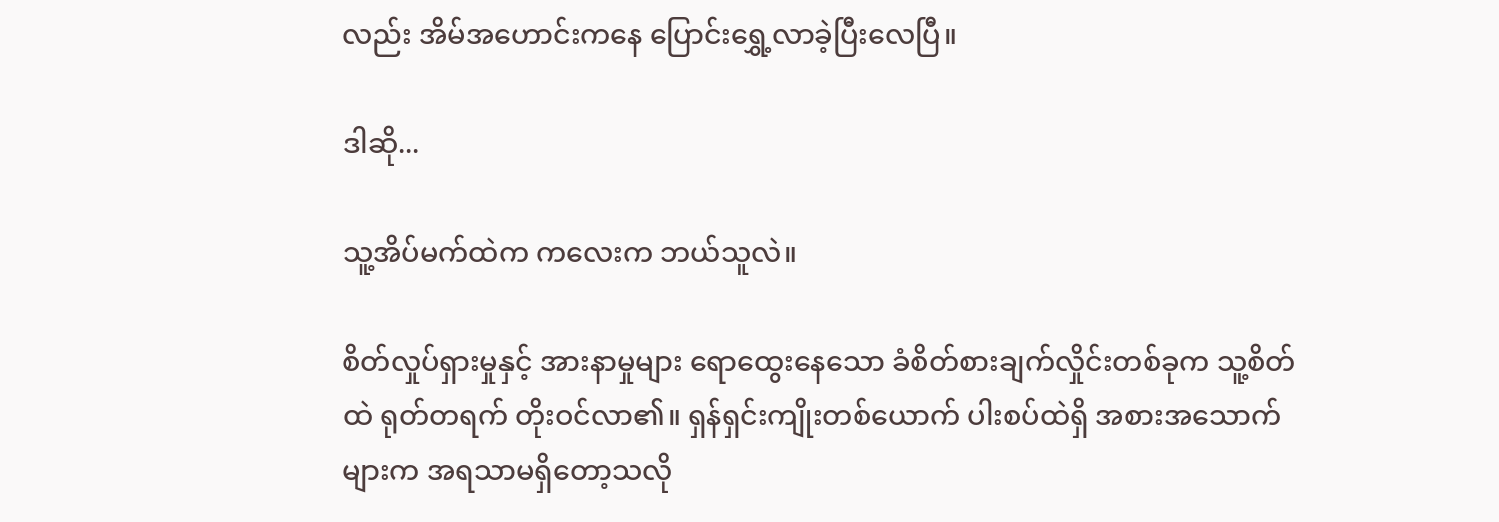လည်း အိမ်အဟောင်းကနေ ပြောင်းရွှေ့လာခဲ့ပြီးလေပြီ။

ဒါဆို...

သူ့အိပ်မက်ထဲက ကလေးက ဘယ်သူလဲ။

စိတ်လှုပ်ရှားမှုနှင့် အားနာမှုများ ရောထွေးနေသော ခံစိတ်စားချက်လှိုင်းတစ်ခုက သူ့စိတ်ထဲ ရုတ်တရက် တိုးဝင်လာ၏။ ရှန်ရှင်းကျိုးတစ်ယောက် ပါးစပ်ထဲရှိ အစားအသောက်များက အရသာမရှိတော့သလို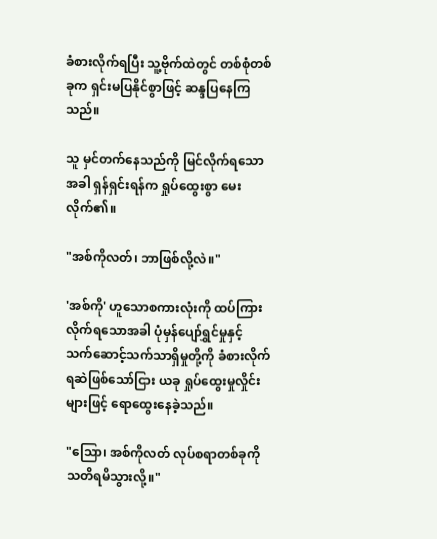ခံစားလိုက်ရပြီး သူ့ဗိုက်ထဲတွင် တစ်စုံတစ်ခုက ရှင်းမပြနိုင်စွာဖြင့် ဆန္ဒပြနေကြသည်။

သူ မှင်တက်နေသည်ကို မြင်လိုက်ရသောအခါ ရှန်ရှင်းရန်က ရှုပ်ထွေးစွာ မေးလိုက်၏။

"အစ်ကိုလတ်၊ ဘာဖြစ်လို့လဲ။"

'အစ်ကို' ဟူသောစကားလုံးကို ထပ်ကြားလိုက်ရသောအခါ ပုံမှန်ပျော်ရွှင်မှုနှင့် သက်ဆောင့်သက်သာရှိမှုတို့ကို ခံစားလိုက်ရဆဲဖြစ်သော်ငြား ယခု ရှုပ်ထွေးမှုလှိုင်းများဖြင့် ရောထွေးနေခဲ့သည်။

"သြော၊ အစ်ကိုလတ် လုပ်စရာတစ်ခုကို သတိရမိသွားလို့။"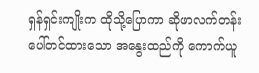ရှန်ရှင်းကျိုးက ထိုသို့ပြောကာ ဆိုဖာလက်တန်းပေါ်တင်ထားသော အနွေးထည်ကို ကောက်ယူ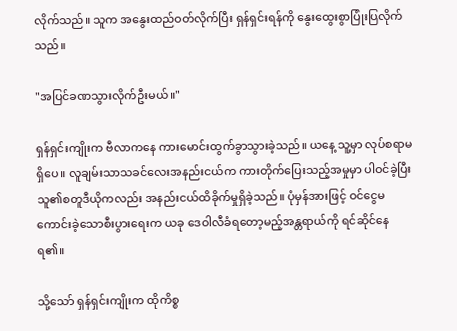လိုက်သည်။ သူက အနွေးထည်ဝတ်လိုက်ပြီး ရှန်ရှင်းရန်ကို နွေးထွေးစွာပြုံးပြလိုက်သည်။

"အပြင်ခဏသွားလိုက်ဦးမယ်။"

ရှန်ရှင်းကျိုးက ဗီလာကနေ ကားမောင်းထွက်ခွာသွားခဲ့သည်။ ယနေ့ သူ့မှာ လုပ်စရာမရှိပေ။ လူချမ်းသာသခင်လေးအနည်းငယ်က ကားတိုက်ပြေးသည့်အမှုမှာ ပါဝင်ခဲ့ပြီး သူ၏စတူဒီယိုကလည်း အနည်းငယ်ထိခိုက်မှုရှိခဲ့သည်။ ပုံမှန်အားဖြင့် ဝင်ငွေမကောင်းခဲ့သောစီးပွားရေးက ယခု ဒေဝါလီခံရတော့မည့်အန္တရာယ်ကို ရင်ဆိုင်နေရ၏။

သို့သော် ရှန်ရှင်းကျိုးက ထိုကိစ္စ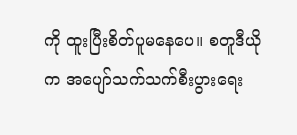ကို ထူးပြီးစိတ်ပူမနေပေ။ စတူဒီယိုက အပျော်သက်သက်စီးပွားရေး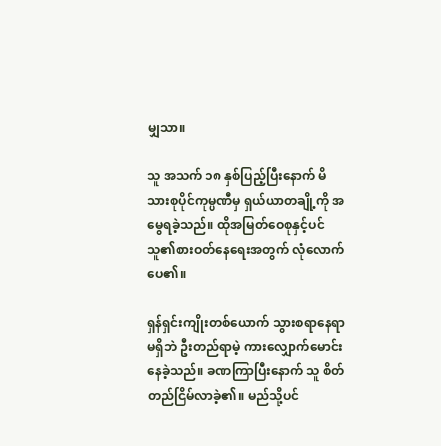မျှသာ။

သူ အသက် ၁၈ နှစ်ပြည့်ပြီးနောက် မိသားစုပိုင်ကုမ္ပဏီမှ ရှယ်ယာတချို့ကို အမွေရခဲ့သည်။ ထိုအမြတ်ဝေစုနှင့်ပင် သူ၏စားဝတ်နေရေးအတွက် လုံလောက်ပေ၏။

ရှန်ရှင်းကျိုးတစ်ယောက် သွားစရာနေရာမရှိဘဲ ဦးတည်ရာမဲ့ ကားလျှောက်မောင်းနေခဲ့သည်။ ခဏကြာပြီးနောက် သူ စိတ်တည်ငြိမ်လာခဲ့၏။ မည်သို့ပင်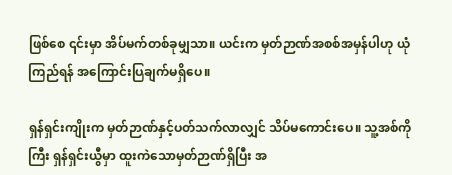ဖြစ်စေ ၎င်းမှာ အိပ်မက်တစ်ခုမျှသာ။ ယင်းက မှတ်ဉာဏ်အစစ်အမှန်ပါဟု ယုံကြည်ရန် အကြောင်းပြချက်မရှိပေ။

ရှန်ရှင်းကျိုးက မှတ်ဉာဏ်နှင့်ပတ်သက်လာလျှင် သိပ်မကောင်းပေ။ သူ့အစ်ကိုကြီး ရှန်ရှင်းယွီမှာ ထူးကဲသောမှတ်ဉာဏ်ရှိပြီး အ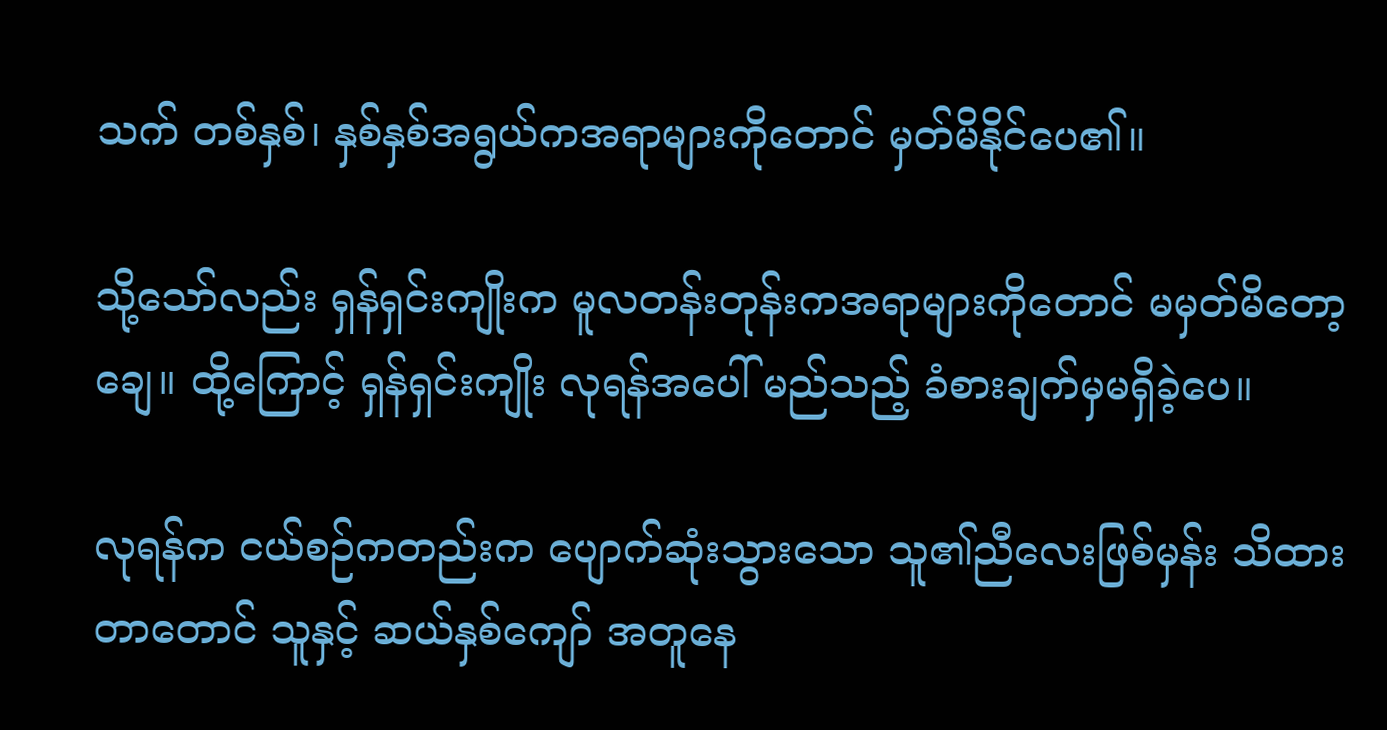သက် တစ်နှစ်၊ နှစ်နှစ်အရွယ်ကအရာများကိုတောင် မှတ်မိနိုင်ပေ၏။

သို့သော်လည်း ရှန်ရှင်းကျိုးက မူလတန်းတုန်းကအရာများကိုတောင် မမှတ်မိတော့ချေ။ ထို့ကြောင့် ရှန်ရှင်းကျိုး လုရန်အပေါ် မည်သည့် ခံစားချက်မှမရှိခဲ့ပေ။

လုရန်က ငယ်စဉ်ကတည်းက ပျောက်ဆုံးသွားသော သူ၏ညီလေးဖြစ်မှန်း သိထားတာတောင် သူနှင့် ဆယ်နှစ်ကျော် အတူနေ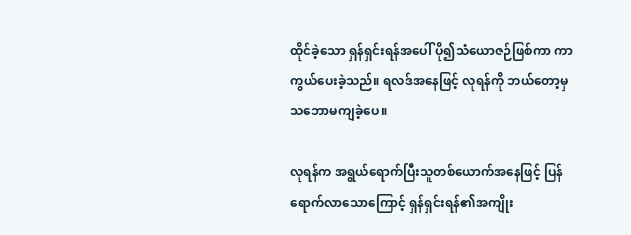ထိုင်ခဲ့သော ရှန်ရှင်းရန်အပေါ် ပို၍သံယောဇဉ်ဖြစ်ကာ ကာကွယ်ပေးခဲ့သည်။ ရလဒ်အနေဖြင့် လုရန်ကို ဘယ်တော့မှ သဘောမကျခဲ့ပေ။

လုရန်က အရွယ်ရောက်ပြီးသူတစ်ယောက်အနေဖြင့် ပြန်ရောက်လာသောကြောင့် ရှန်ရှင်းရန်၏အကျိုး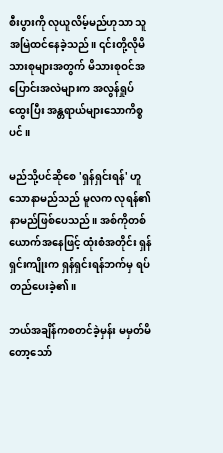စီးပွားကို လုယူလိမ့်မည်ဟုသာ သူ အမြဲထင်နေခဲ့သည်။ ၎င်းတို့လိုမိသားစုများအတွက် မိသားစုဝင်အပြောင်းအလဲများက အလွန်ရှုပ်ထွေးပြီး အန္တရာယ်များသောကိစ္စပင်။

မည်သို့ပင်ဆိုစေ 'ရှန်ရှင်းရန်' ဟူသောနာမည်သည် မူလက လုရန်၏နာမည်ဖြစ်ပေသည်။ အစ်ကိုတစ်ယောက်အနေဖြင့် ထုံးစံအတိုင်း ရှန်ရှင်းကျိုးက ရှန်ရှင်းရန်ဘက်မှ ရပ်တည်ပေးခဲ့၏။

ဘယ်အချိန်ကစတင်ခဲ့မှန်း မမှတ်မိတော့သော်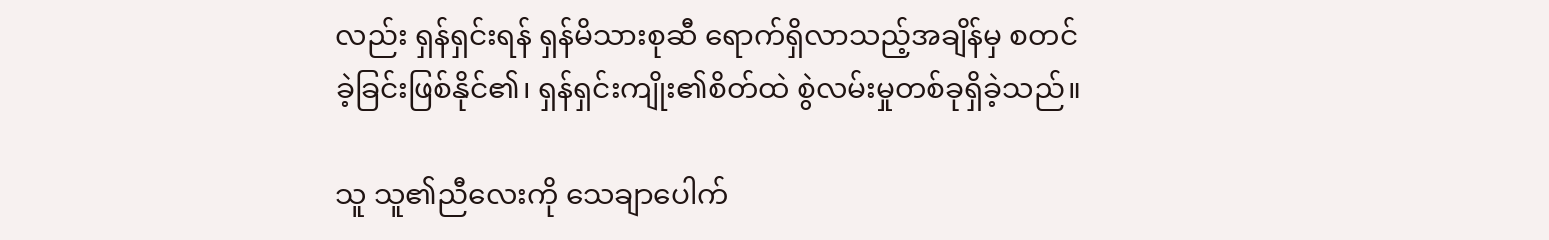လည်း ရှန်ရှင်းရန် ရှန်မိသားစုဆီ ရောက်ရှိလာသည့်အချိန်မှ စတင်ခဲ့ခြင်းဖြစ်နိုင်၏၊ ရှန်ရှင်းကျိုး၏စိတ်ထဲ စွဲလမ်းမှုတစ်ခုရှိခဲ့သည်။

သူ သူ၏ညီလေးကို သေချာပေါက်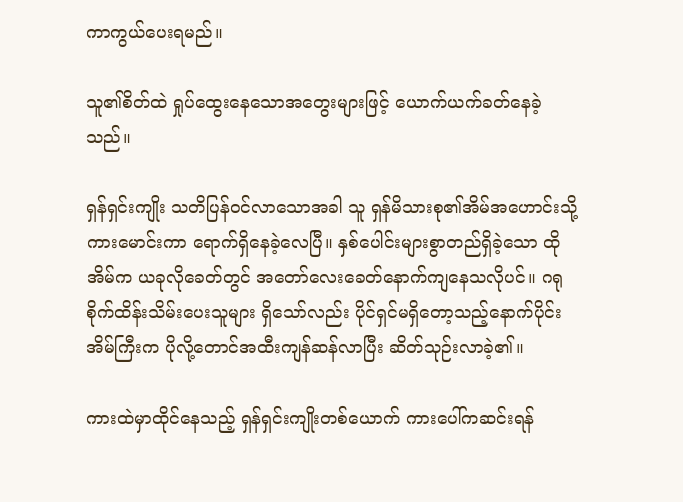ကာကွယ်ပေးရမည်။

သူ၏စိတ်ထဲ ရှုပ်ထွေးနေသောအတွေးများဖြင့် ယောက်ယက်ခတ်နေခဲ့သည်။

ရှန်ရှင်းကျိုး သတိပြန်ဝင်လာသောအခါ သူ ရှန်မိသားစု၏အိမ်အဟောင်းသို့ ကားမောင်းကာ ရောက်ရှိနေခဲ့လေပြီ။ နှစ်ပေါင်းများစွာတည်ရှိခဲ့သော ထိုအိမ်က ယခုလိုခေတ်တွင် အတော်လေးခေတ်နောက်ကျနေသလိုပင်။ ဂရုစိုက်ထိန်းသိမ်းပေးသူများ ရှိသော်လည်း ပိုင်ရှင်မရှိတော့သည့်နောက်ပိုင်း အိမ်ကြီးက ပိုလို့တောင်အထီးကျန်ဆန်လာပြီး ဆိတ်သုဉ်းလာခဲ့၏။

ကားထဲမှာထိုင်နေသည့် ရှန်ရှင်းကျိုးတစ်ယောက် ကားပေါ်ကဆင်းရန်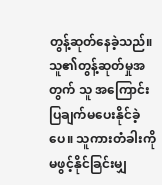တွန့်ဆုတ်နေခဲ့သည်။ သူ၏တွန့်ဆုတ်မှုအတွက် သူ အကြောင်းပြချက်မပေးနိုင်ခဲ့ပေ။ သူကားတံခါးကို မဖွင့်နိုင်ခြင်းမျှ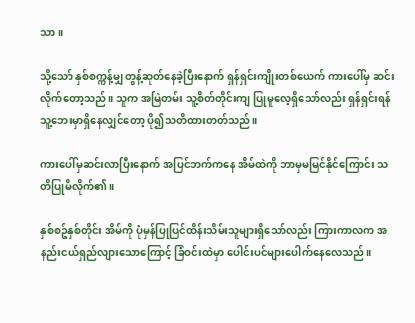သာ။

သို့သော် နှစ်စက္ကန့်မျှ တွန့်ဆုတ်နေခဲ့ပြီးနောက် ရှန်ရှင်းကျိုးတစ်ယေက် ကားပေါ်မှ ဆင်းလိုက်တော့သည်။ သူက အမြဲတမ်း သူ့စိတ်တိုင်းကျ ပြုမူလေ့ရှိသော်လည်း ရှန်ရှင်းရန် သူ့ဘေးမှာရှိနေလျှင်တော့ ပို၍သတိထားတတ်သည်။

ကားပေါ်မှဆင်းလာပြီးနောက် အပြင်ဘက်ကနေ အိမ်ထဲကို ဘာမှမမြင်နိုင်ကြောင်း သတိပြုမိလိုက်၏။

နှစ်စဥ်နှစ်တိုင်း အိမ်ကို ပုံမှန်ပြုပြင်ထိန်းသိမ်းသူများရှိသော်လည်း ကြားကာလက အနည်းငယ်ရှည်လျားသောကြောင့် ခြံဝင်းထဲမှာ ပေါင်းပင်များပေါက်နေလေသည်။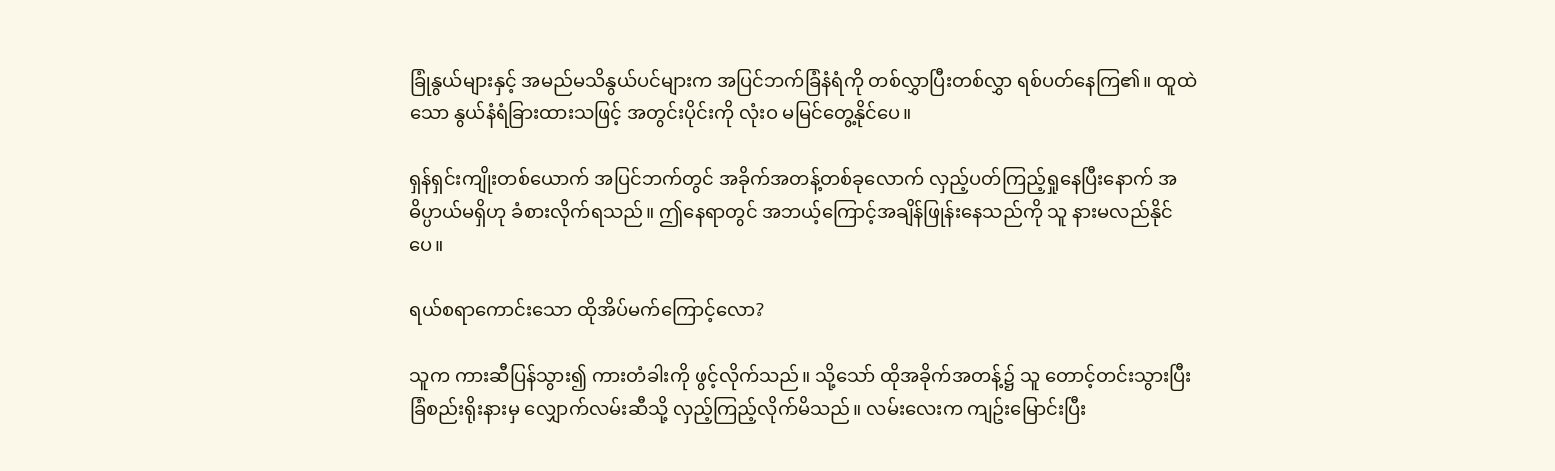ခြုံနွယ်များနှင့် အမည်မသိနွယ်ပင်များက အပြင်ဘက်ခြံနံရံကို တစ်လွှာပြီးတစ်လွှာ ရစ်ပတ်နေကြ၏။ ထူထဲသော နွယ်နံရံခြားထားသဖြင့် အတွင်းပိုင်းကို လုံးဝ မမြင်တွေ့နိုင်ပေ။

ရှန်ရှင်းကျိုးတစ်ယောက် အပြင်ဘက်တွင် အခိုက်အတန့်တစ်ခုလောက် လှည့်ပတ်ကြည့်ရှုနေပြီးနောက် အဓိပ္ပာယ်မရှိဟု ခံစားလိုက်ရသည်။ ဤနေရာတွင် အဘယ့်ကြောင့်အချိန်ဖြုန်းနေသည်ကို သူ နားမလည်နိုင်ပေ။

ရယ်စရာကောင်းသော ထိုအိပ်မက်ကြောင့်လော?

သူက ကားဆီပြန်သွား၍ ကားတံခါးကို ဖွင့်လိုက်သည်။ သို့သော် ထိုအခိုက်အတန့်၌ သူ တောင့်တင်းသွားပြီး ခြံစည်းရိုးနားမှ လျှောက်လမ်းဆီသို့ လှည့်ကြည့်လိုက်မိသည်။ လမ်းလေးက ကျဥ်းမြောင်းပြီး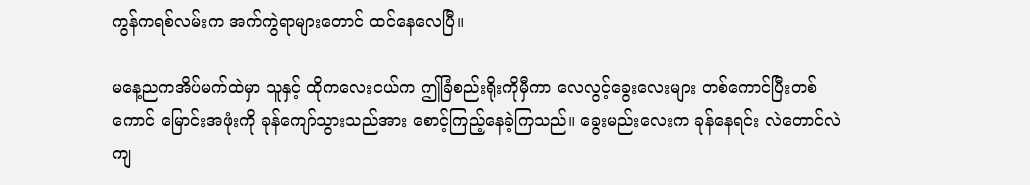ကွန်ကရစ်လမ်းက အက်ကွဲရာများတောင် ထင်နေလေပြီ။

မနေ့ညကအိပ်မက်ထဲမှာ သူနှင့် ထိုကလေးငယ်က ဤခြံစည်းရိုးကိုမှီကာ လေလွင့်ခွေးလေးများ တစ်ကောင်ပြီးတစ်ကောင် မြောင်းအဖုံးကို ခုန်ကျော်သွားသည်အား စောင့်ကြည့်နေခဲ့ကြသည်။ ခွေးမည်းလေးက ခုန်နေရင်း လဲတောင်လဲကျ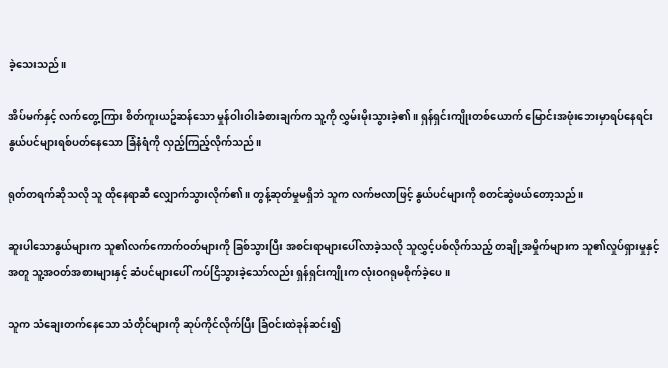ခဲ့သေးသည်။

အိပ်မက်နှင့် လက်တွေ့ကြား စိတ်ကူးယဥ်ဆန်သော မှုန်ဝါးဝါးခံစားချက်က သူ့ကို လွှမ်းမိုးသွားခဲ့၏။ ရှန်ရှင်းကျိုးတစ်ယောက် မြောင်းအဖုံးဘေးမှာရပ်နေရင်း နွယ်ပင်များရစ်ပတ်နေသော ခြံနံရံကို လှည့်ကြည့်လိုက်သည်။

ရုတ်တရက်ဆိုသလို သူ ထိုနေရာဆီ လျှောက်သွားလိုက်၏။ တွန့်ဆုတ်မှုမရှိဘဲ သူက လက်ဗလာဖြင့် နွယ်ပင်များကို စတင်ဆွဲဖယ်တော့သည်။

ဆူးပါသောနွယ်များက သူ၏လက်ကောက်ဝတ်များကို ခြစ်သွားပြီး အစင်းရာများပေါ်လာခဲ့သလို သူလွှင့်ပစ်လိုက်သည့် တချို့အမှိုက်များက သူ၏လှုပ်ရှားမှုနှင့်အတူ သူ့အဝတ်အစားများနှင့် ဆံပင်များပေါ် ကပ်ငြိသွားခဲ့သော်လည်း ရှန်ရှင်းကျိုးက လုံးဝဂရုမစိုက်ခဲ့ပေ။

သူက သံချေးတက်နေသော သံတိုင်များကို ဆုပ်ကိုင်လိုက်ပြီး ခြံဝင်းထဲခုန်ဆင်း၍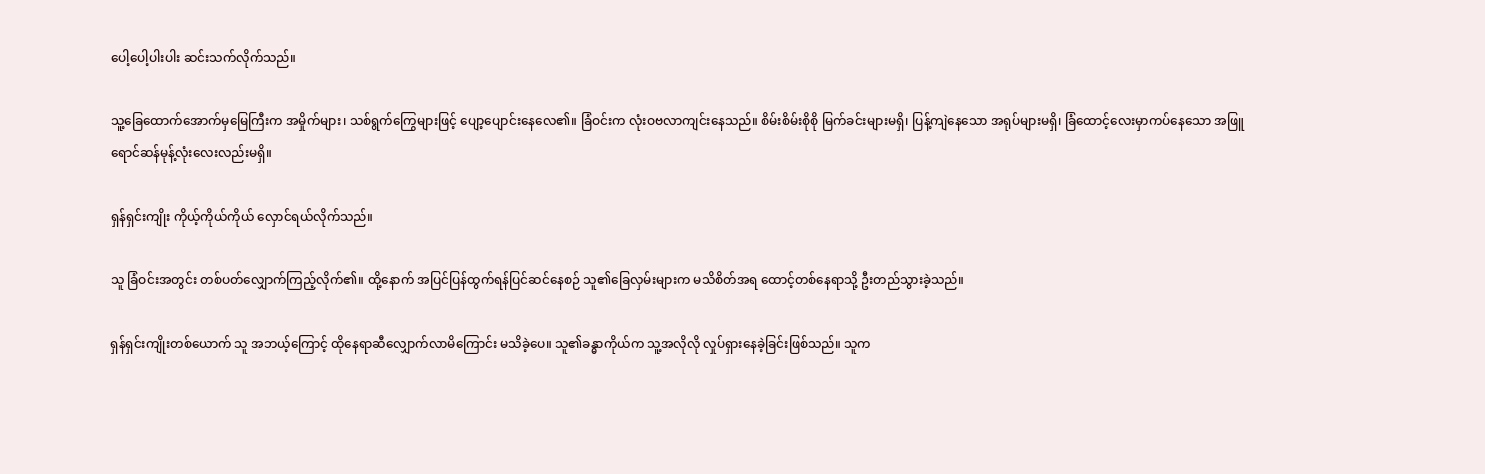ပေါ့ပေါ့ပါးပါး ဆင်းသက်လိုက်သည်။

သူ့ခြေထောက်အောက်မှမြေကြီးက အမှိုက်များ၊ သစ်ရွက်ကြွေများဖြင့် ပျော့ပျောင်းနေလေ၏။ ခြံဝင်းက လုံးဝဗလာကျင်းနေသည်။ စိမ်းစိမ်းစိုစို မြက်ခင်းများမရှိ၊ ပြန့်ကျဲနေသော အရုပ်များမရှိ၊ ခြံထောင့်လေးမှာကပ်နေသော အဖြူရောင်ဆန်မုန့်လုံးလေးလည်းမရှိ။

ရှန်ရှင်းကျိုး ကိုယ့်ကိုယ်ကိုယ် လှောင်ရယ်လိုက်သည်။

သူ ခြံဝင်းအတွင်း တစ်ပတ်လျှောက်ကြည့်လိုက်၏။ ထို့နောက် အပြင်ပြန်ထွက်ရန်ပြင်ဆင်နေစဉ် သူ၏ခြေလှမ်းများက မသိစိတ်အရ ထောင့်တစ်နေရာသို့ ဦးတည်သွားခဲ့သည်။

ရှန်ရှင်းကျိုးတစ်ယောက် သူ အဘယ့်ကြောင့် ထိုနေရာဆီလျှောက်လာမိကြောင်း မသိခဲ့ပေ။ သူ၏ခန္ဓာကိုယ်က သူ့အလိုလို လှုပ်ရှားနေခဲ့ခြင်းဖြစ်သည်။ သူက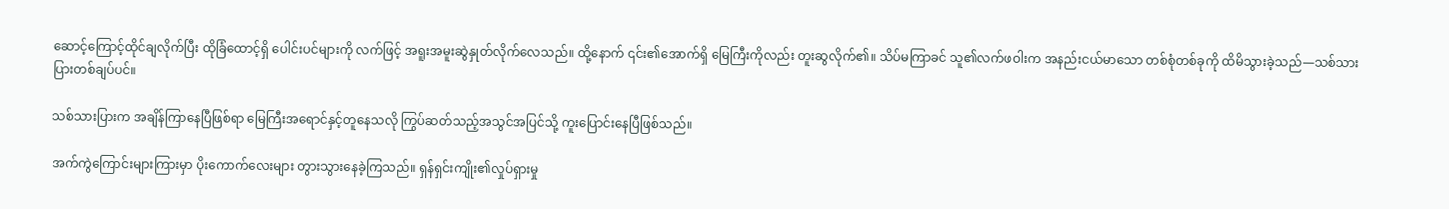ဆောင့်ကြောင့်ထိုင်ချလိုက်ပြီး ထိုခြံထောင့်ရှိ ပေါင်းပင်များကို လက်ဖြင့် အရူးအမူးဆွဲနှုတ်လိုက်လေသည်။ ထို့နောက် ၎င်း၏အောက်ရှိ မြေကြီးကိုလည်း တူးဆွလိုက်၏။ သိပ်မကြာခင် သူ၏လက်ဖဝါးက အနည်းငယ်မာသော တစ်စုံတစ်ခုကို ထိမိသွားခဲ့သည်—သစ်သားပြားတစ်ချပ်ပင်။

သစ်သားပြားက အချိန်ကြာနေပြီဖြစ်ရာ မြေကြီးအရောင်နှင့်တူနေသလို ကြွပ်ဆတ်သည့်အသွင်အပြင်သို့ ကူးပြောင်းနေပြီဖြစ်သည်။

အက်ကွဲကြောင်းများကြားမှာ ပိုးကောက်လေးများ တွားသွားနေခဲ့ကြသည်။ ရှန်ရှင်းကျိုး၏လှုပ်ရှားမှု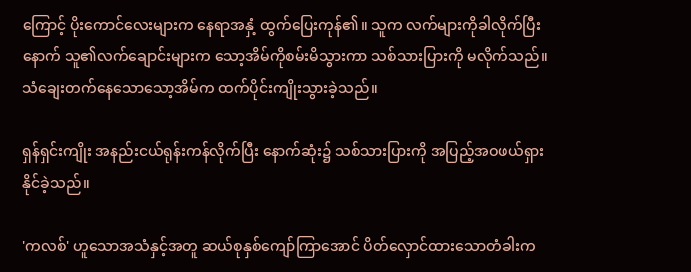ကြောင့် ပိုးကောင်လေးများက နေရာအနှံ့ ထွက်ပြေးကုန်၏။ သူက လက်များကိုခါလိုက်ပြီးနောက် သူ၏လက်ချောင်းများက သော့အိမ်ကိုစမ်းမိသွားကာ သစ်သားပြားကို မလိုက်သည်။ သံချေးတက်နေသောသော့အိမ်က ထက်ပိုင်းကျိုးသွားခဲ့သည်။

ရှန်ရှင်းကျိုး အနည်းငယ်ရုန်းကန်လိုက်ပြီး နောက်ဆုံး၌ သစ်သားပြားကို အပြည့်အဝဖယ်ရှားနိုင်ခဲ့သည်။

'ကလစ်' ဟူသောအသံနှင့်အတူ ဆယ်စုနှစ်ကျော်ကြာအောင် ပိတ်လှောင်ထားသောတံခါးက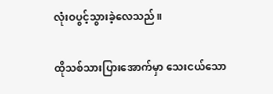လုံးဝပွင့်သွားခဲ့လေသည်။

ထိုသစ်သားပြားအောက်မှာ သေးငယ်သော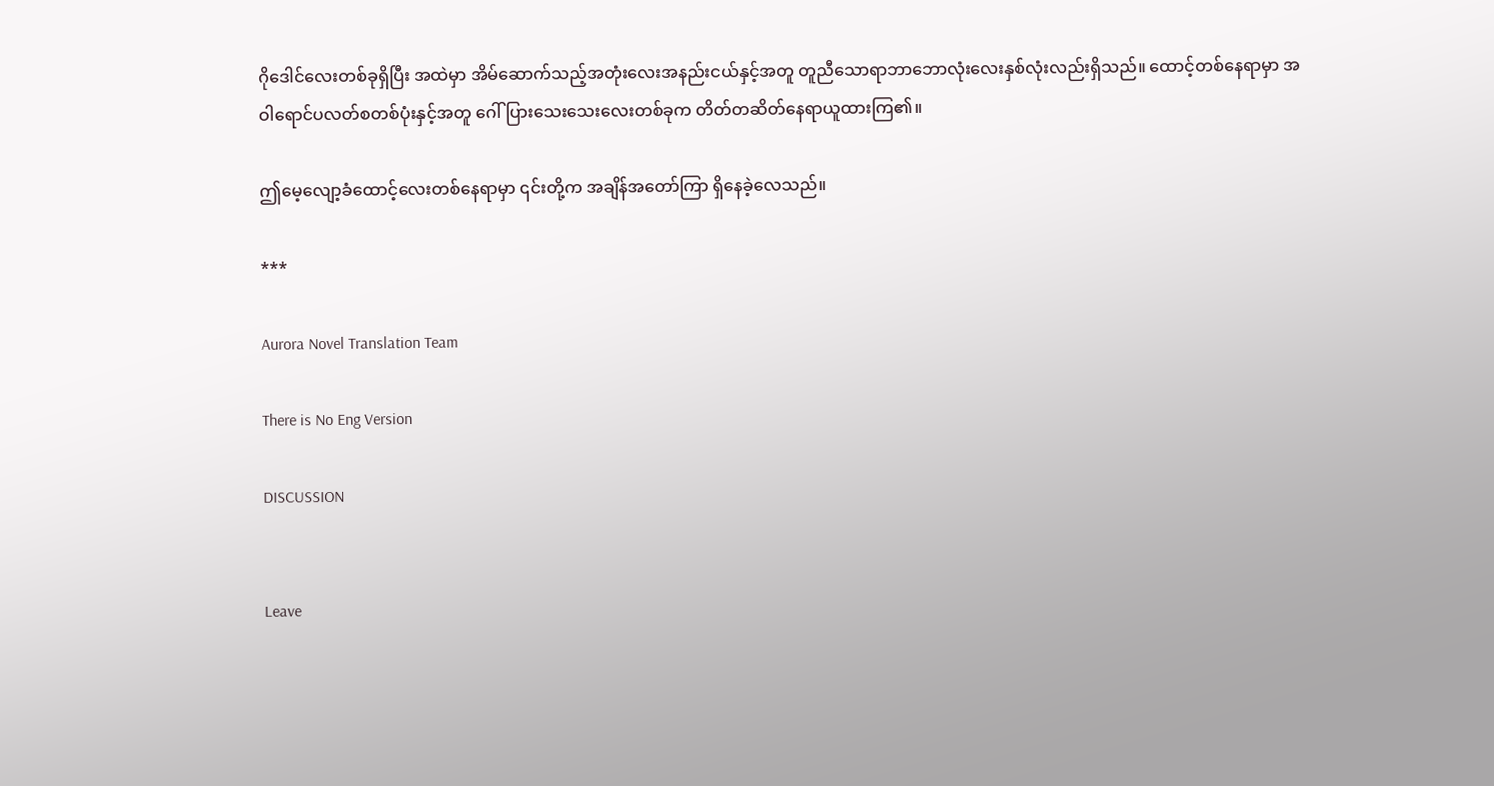ဂိုဒေါင်လေးတစ်ခုရှိပြီး အထဲမှာ အိမ်ဆောက်သည့်အတုံးလေးအနည်းငယ်နှင့်အတူ တူညီသောရာဘာဘောလုံးလေးနှစ်လုံးလည်းရှိသည်။ ထောင့်တစ်နေရာမှာ အဝါရောင်ပလတ်စတစ်ပုံးနှင့်အတူ ဂေါ်ပြားသေးသေးလေးတစ်ခုက တိတ်တဆိတ်နေရာယူထားကြ၏။

ဤမေ့လျော့ခံထောင့်လေးတစ်နေရာမှာ ၎င်းတို့က အချိန်အတော်ကြာ ရှိနေခဲ့လေသည်။

***

Aurora Novel Translation Team

There is No Eng Version

DISCUSSION


Leave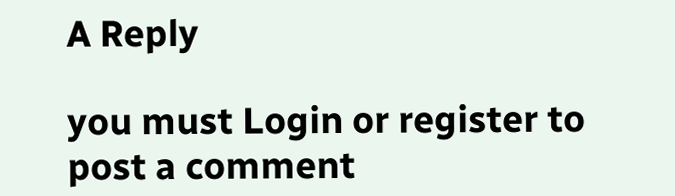A Reply

you must Login or register to post a comment